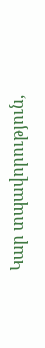Կար տպավորություն,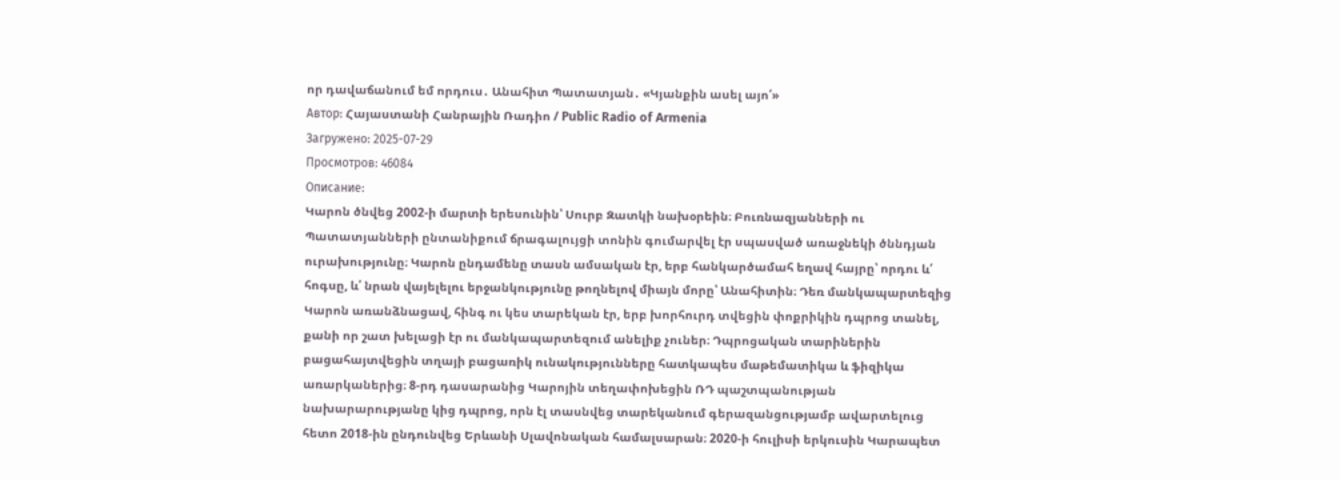որ դավաճանում եմ որդուս․ Անահիտ Պատատյան․ «Կյանքին ասել այո՛»
Автор: Հայաստանի Հանրային Ռադիո / Public Radio of Armenia
Загружено: 2025-07-29
Просмотров: 46084
Описание:
Կարոն ծնվեց 2002-ի մարտի երեսունին՝ Սուրբ Զատկի նախօրեին։ Բուռնազյանների ու Պատատյանների ընտանիքում ճրագալույցի տոնին գումարվել էր սպասված առաջնեկի ծննդյան ուրախությունը։ Կարոն ընդամենը տասն ամսական էր, երբ հանկարծամահ եղավ հայրը՝ որդու և՛ հոգսը, և՛ նրան վայելելու երջանկությունը թողնելով միայն մորը՝ Անահիտին։ Դեռ մանկապարտեզից Կարոն առանձնացավ, հինգ ու կես տարեկան էր, երբ խորհուրդ տվեցին փոքրիկին դպրոց տանել, քանի որ շատ խելացի էր ու մանկապարտեզում անելիք չուներ։ Դպրոցական տարիներին բացահայտվեցին տղայի բացառիկ ունակությունները հատկապես մաթեմատիկա և ֆիզիկա առարկաներից։ 8-րդ դասարանից Կարոյին տեղափոխեցին ՌԴ պաշտպանության նախարարությանը կից դպրոց, որն էլ տասնվեց տարեկանում գերազանցությամբ ավարտելուց հետո 2018-ին ընդունվեց Երևանի Սլավոնական համալսարան։ 2020-ի հուլիսի երկուսին Կարապետ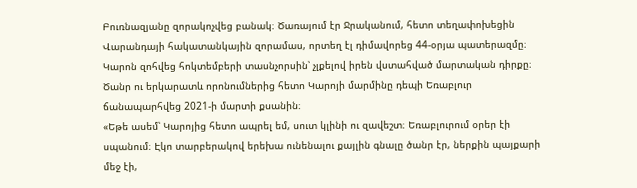Բուռնազյանը զորակոչվեց բանակ։ Ծառայում էր Ջրականում, հետո տեղափոխեցին Վարանդայի հակատանկային զորամաս, որտեղ էլ դիմավորեց 44-օրյա պատերազմը։ Կարոն զոհվեց հոկտեմբերի տասնչորսին՝ չլքելով իրեն վստահված մարտական դիրքը։ Ծանր ու երկարատև որոնումներից հետո Կարոյի մարմինը դեպի Եռաբլուր ճանապարհվեց 2021-ի մարտի քսանին։
«Եթե ասեմ՝ Կարոյից հետո ապրել եմ, սուտ կլինի ու զավեշտ։ Եռաբլուրում օրեր էի սպանում։ Էկո տարբերակով երեխա ունենալու քայլին գնալը ծանր էր, ներքին պայքարի մեջ էի,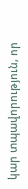կար տպավորություն, որ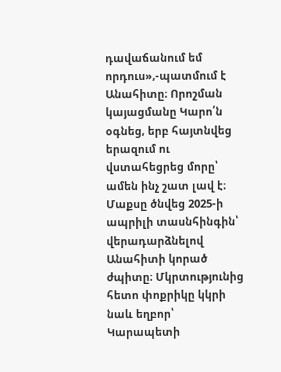դավաճանում եմ որդուս»,-պատմում է Անահիտը։ Որոշման կայացմանը Կարո՛ն օգնեց, երբ հայտնվեց երազում ու վստահեցրեց մորը՝ ամեն ինչ շատ լավ է։ Մաքսը ծնվեց 2025-ի ապրիլի տասնհինգին՝ վերադարձնելով Անահիտի կորած ժպիտը։ Մկրտությունից հետո փոքրիկը կկրի նաև եղբոր՝ Կարապետի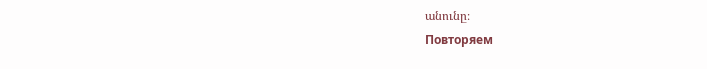անունը։
Повторяем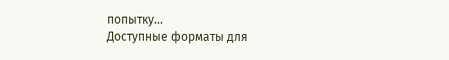попытку...
Доступные форматы для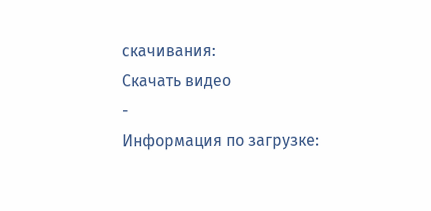скачивания:
Скачать видео
-
Информация по загрузке: